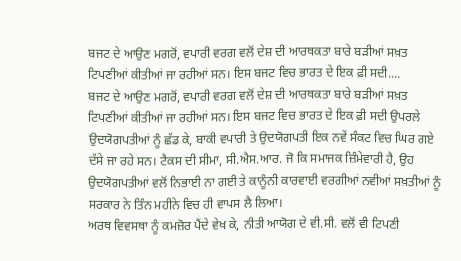ਬਜਟ ਦੇ ਆਉਣ ਮਗਰੋਂ, ਵਪਾਰੀ ਵਰਗ ਵਲੋਂ ਦੇਸ਼ ਦੀ ਆਰਥਕਤਾ ਬਾਰੇ ਬੜੀਆਂ ਸਖ਼ਤ ਟਿਪਣੀਆਂ ਕੀਤੀਆਂ ਜਾ ਰਹੀਆਂ ਸਨ। ਇਸ ਬਜਟ ਵਿਚ ਭਾਰਤ ਦੇ ਇਕ ਫ਼ੀ ਸਦੀ....
ਬਜਟ ਦੇ ਆਉਣ ਮਗਰੋਂ, ਵਪਾਰੀ ਵਰਗ ਵਲੋਂ ਦੇਸ਼ ਦੀ ਆਰਥਕਤਾ ਬਾਰੇ ਬੜੀਆਂ ਸਖ਼ਤ ਟਿਪਣੀਆਂ ਕੀਤੀਆਂ ਜਾ ਰਹੀਆਂ ਸਨ। ਇਸ ਬਜਟ ਵਿਚ ਭਾਰਤ ਦੇ ਇਕ ਫ਼ੀ ਸਦੀ ਉਪਰਲੇ ਉਦਯੋਗਪਤੀਆਂ ਨੂੰ ਛੱਡ ਕੇ, ਬਾਕੀ ਵਪਾਰੀ ਤੇ ਉਦਯੋਗਪਤੀ ਇਕ ਨਵੇਂ ਸੰਕਟ ਵਿਚ ਘਿਰ ਗਏ ਦੱਸੇ ਜਾ ਰਹੇ ਸਨ। ਟੈਕਸ ਦੀ ਸੀਮਾ, ਸੀ.ਐਸ.ਆਰ. ਜੋ ਕਿ ਸਮਾਜਕ ਜ਼ਿੰਮੇਵਾਰੀ ਹੈ, ਉਹ ਉਦਯੋਗਪਤੀਆਂ ਵਲੋਂ ਨਿਭਾਈ ਨਾ ਗਈ ਤੇ ਕਾਨੂੰਨੀ ਕਾਰਵਾਈ ਵਰਗੀਆਂ ਨਵੀਆਂ ਸਖ਼ਤੀਆਂ ਨੂੰ ਸਰਕਾਰ ਨੇ ਤਿੰਨ ਮਹੀਨੇ ਵਿਚ ਹੀ ਵਾਪਸ ਲੈ ਲਿਆ।
ਅਰਥ ਵਿਵਸਥਾ ਨੂੰ ਕਮਜ਼ੋਰ ਪੈਂਦੇ ਵੇਖ ਕੇ, ਨੀਤੀ ਆਯੋਗ ਦੇ ਵੀ.ਸੀ. ਵਲੋਂ ਵੀ ਟਿਪਣੀ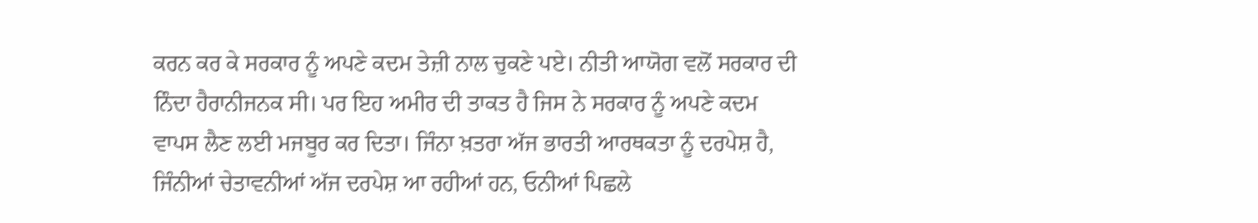ਕਰਨ ਕਰ ਕੇ ਸਰਕਾਰ ਨੂੰ ਅਪਣੇ ਕਦਮ ਤੇਜ਼ੀ ਨਾਲ ਚੁਕਣੇ ਪਏ। ਨੀਤੀ ਆਯੋਗ ਵਲੋਂ ਸਰਕਾਰ ਦੀ ਨਿੰਦਾ ਹੈਰਾਨੀਜਨਕ ਸੀ। ਪਰ ਇਹ ਅਮੀਰ ਦੀ ਤਾਕਤ ਹੈ ਜਿਸ ਨੇ ਸਰਕਾਰ ਨੂੰ ਅਪਣੇ ਕਦਮ ਵਾਪਸ ਲੈਣ ਲਈ ਮਜਬੂਰ ਕਰ ਦਿਤਾ। ਜਿੰਨਾ ਖ਼ਤਰਾ ਅੱਜ ਭਾਰਤੀ ਆਰਥਕਤਾ ਨੂੰ ਦਰਪੇਸ਼ ਹੈ, ਜਿੰਨੀਆਂ ਚੇਤਾਵਨੀਆਂ ਅੱਜ ਦਰਪੇਸ਼ ਆ ਰਹੀਆਂ ਹਨ, ਓਨੀਆਂ ਪਿਛਲੇ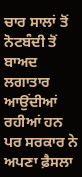ਚਾਰ ਸਾਲਾਂ ਤੋਂ ਨੋਟਬੰਦੀ ਤੋਂ ਬਾਅਦ ਲਗਾਤਾਰ ਆਉਂਦੀਆਂ ਰਹੀਆਂ ਹਨ ਪਰ ਸਰਕਾਰ ਨੇ ਅਪਣਾ ਫ਼ੈਸਲਾ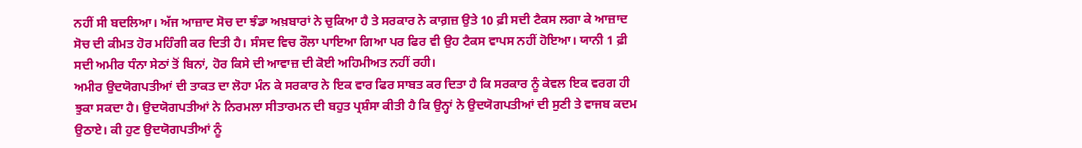ਨਹੀਂ ਸੀ ਬਦਲਿਆ। ਅੱਜ ਆਜ਼ਾਦ ਸੋਚ ਦਾ ਝੰਡਾ ਅਖ਼ਬਾਰਾਂ ਨੇ ਚੁਕਿਆ ਹੈ ਤੇ ਸਰਕਾਰ ਨੇ ਕਾਗ਼ਜ਼ ਉਤੇ 10 ਫ਼ੀ ਸਦੀ ਟੈਕਸ ਲਗਾ ਕੇ ਆਜ਼ਾਦ ਸੋਚ ਦੀ ਕੀਮਤ ਹੋਰ ਮਹਿੰਗੀ ਕਰ ਦਿਤੀ ਹੈ। ਸੰਸਦ ਵਿਚ ਰੌਲਾ ਪਾਇਆ ਗਿਆ ਪਰ ਫਿਰ ਵੀ ਉਹ ਟੈਕਸ ਵਾਪਸ ਨਹੀਂ ਹੋਇਆ। ਯਾਨੀ 1 ਫ਼ੀ ਸਦੀ ਅਮੀਰ ਧੰਨਾ ਸੇਠਾਂ ਤੋਂ ਬਿਨਾਂ, ਹੋਰ ਕਿਸੇ ਦੀ ਆਵਾਜ਼ ਦੀ ਕੋਈ ਅਹਿਮੀਅਤ ਨਹੀਂ ਰਹੀ।
ਅਮੀਰ ਉਦਯੋਗਪਤੀਆਂ ਦੀ ਤਾਕਤ ਦਾ ਲੋਹਾ ਮੰਨ ਕੇ ਸਰਕਾਰ ਨੇ ਇਕ ਵਾਰ ਫਿਰ ਸਾਬਤ ਕਰ ਦਿਤਾ ਹੈ ਕਿ ਸਰਕਾਰ ਨੂੰ ਕੇਵਲ ਇਕ ਵਰਗ ਹੀ ਝੁਕਾ ਸਕਦਾ ਹੈ। ਉਦਯੋਗਪਤੀਆਂ ਨੇ ਨਿਰਮਲਾ ਸੀਤਾਰਮਨ ਦੀ ਬਹੁਤ ਪ੍ਰਸ਼ੰਸਾ ਕੀਤੀ ਹੈ ਕਿ ਉਨ੍ਹਾਂ ਨੇ ਉਦਯੋਗਪਤੀਆਂ ਦੀ ਸੁਣੀ ਤੇ ਵਾਜਬ ਕਦਮ ਉਠਾਏ। ਕੀ ਹੁਣ ਉਦਯੋਗਪਤੀਆਂ ਨੂੰ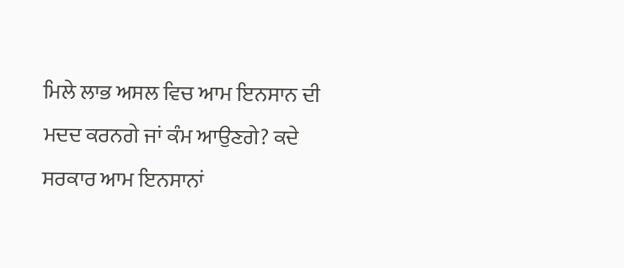ਮਿਲੇ ਲਾਭ ਅਸਲ ਵਿਚ ਆਮ ਇਨਸਾਨ ਦੀ ਮਦਦ ਕਰਨਗੇ ਜਾਂ ਕੰਮ ਆਉਣਗੇ? ਕਦੇ ਸਰਕਾਰ ਆਮ ਇਨਸਾਨਾਂ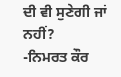ਦੀ ਵੀ ਸੁਣੇਗੀ ਜਾਂ ਨਹੀਂ?
-ਨਿਮਰਤ ਕੌਰ